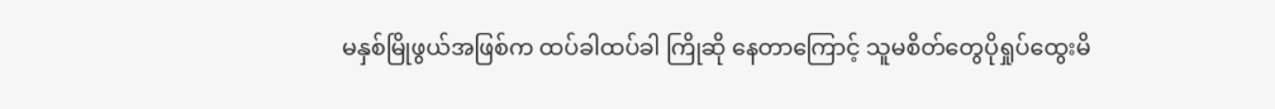မနှစ်မြိုဖွယ်အဖြစ်က ထပ်ခါထပ်ခါ ကြိုဆို နေတာကြောင့် သူမစိတ်တွေပိုရှုပ်ထွေးမိ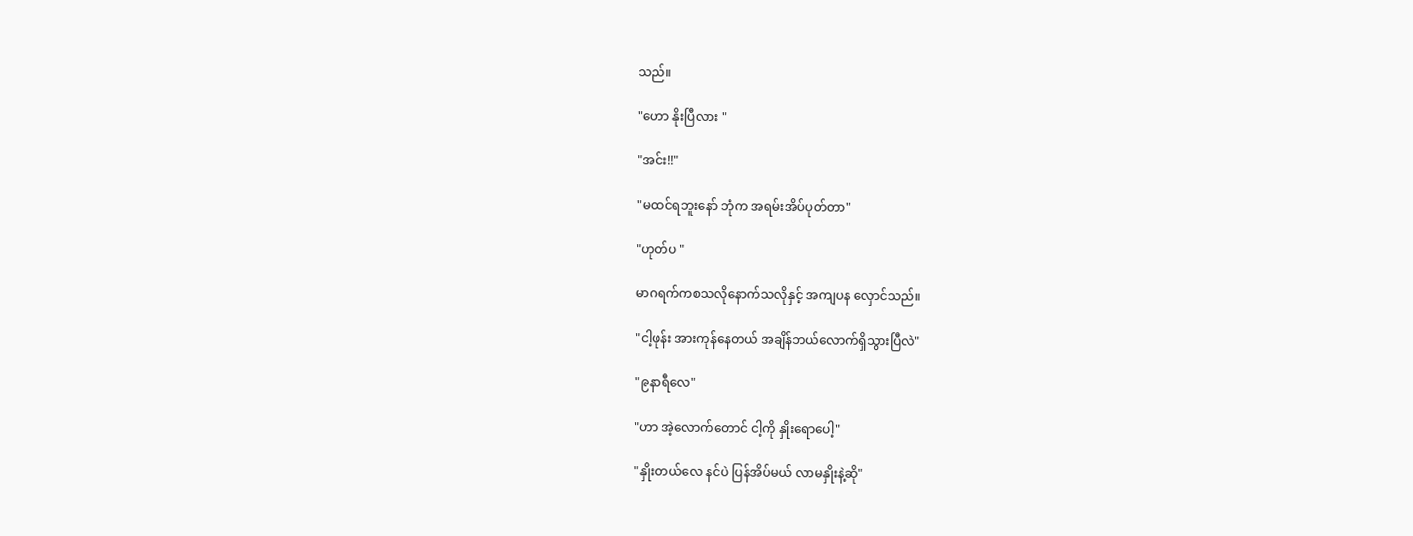သည်။

"ဟော နိုးပြီလား "

"အင်း!!"

"မထင်ရဘူးနော် ဘုံက အရမ်းအိပ်ပုတ်တာ"

"ဟုတ်ပ "

မာဂရက်ကစသလိုနောက်သလိုနှင့် အကျပန လှောင်သည်။

"ငါ့ဖုန်း အားကုန်နေတယ် အချိန်ဘယ်လောက်ရှိသွားပြီလဲ"

"၉နာရီလေ"

"ဟာ အဲ့လောက်တောင် ငါ့ကို နှိုးရောပေါ့"

"နှိုးတယ်လေ နင်ပဲ ပြန်အိပ်မယ် လာမနှိုးနဲ့ဆို"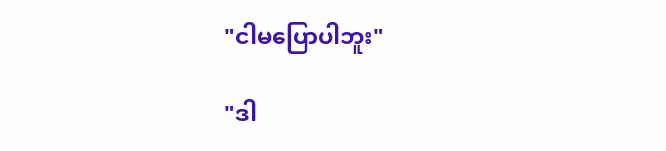"ငါမပြောပါဘူး"

"ဒါ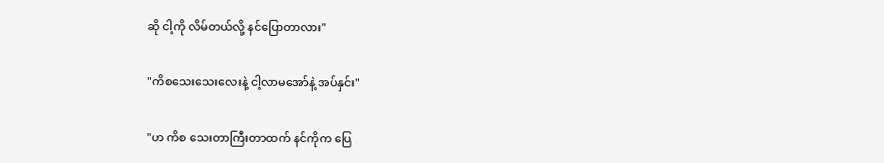ဆို ငါ့ကို လိမ်တယ်လို့ နင်ပြောတာလား"

"ကိစသေးသေးလေးနဲ့ ငါ့လာမအော်နဲ့ အပ်နှင်း"

"ဟ ကိစ သေးတာကြီးတာထက် နင်ကိုက ပြေ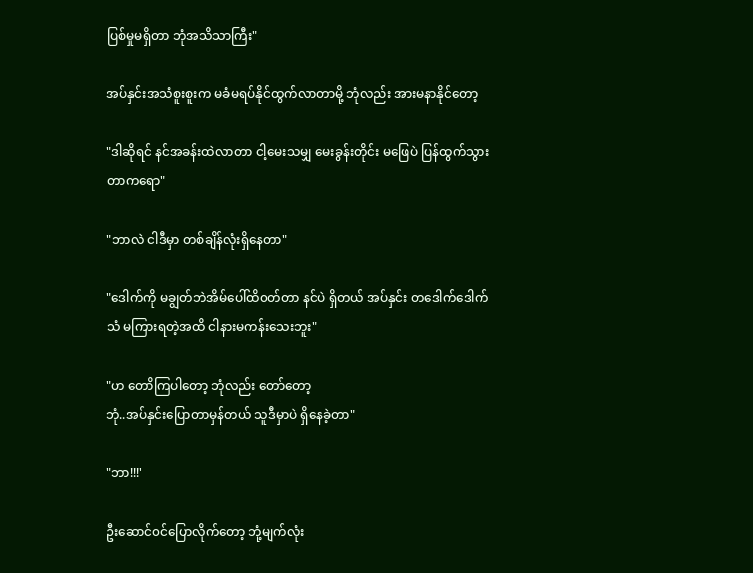ပြစ်မှုမရှိတာ ဘုံအသိသာကြီး"

အပ်နှင်းအသံစူးစူးက မခံမရပ်နိုင်ထွက်လာတာမို့ ဘုံလည်း အားမနာနိုင်တော့

"ဒါဆိုရင် နင်အခန်းထဲလာတာ ငါ့မေးသမျှ မေးခွန်းတိုင်း မဖြေပဲ ပြန်ထွက်သွားတာကရော"

"ဘာလဲ ငါဒီမှာ တစ်ချိန်လုံးရှိနေတာ"

"ဒေါက်ကို မချွတ်ဘဲအိမ်ပေါ်ထိ၀တ်တာ နင်ပဲ ရှိတယ် အပ်နှင်း တဒေါက်ဒေါက်သံ မကြားရတဲ့အထိ ငါနားမကန်းသေးဘူး"

"ဟ တောိကြပါတော့ ဘုံလည်း တော်တော့
ဘုံ..အပ်နှင်းပြောတာမှန်တယ် သူဒီမှာပဲ ရှိနေခဲ့တာ"

"ဘာ!!!'

ဦးဆောင်၀င်ပြောလိုက်တော့ ဘုံ့မျက်လုံး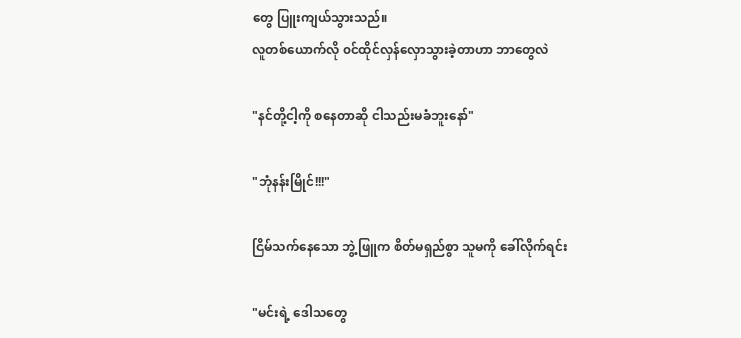တွေ ပြူးကျယ်သွားသည်။
လူတစ်ယောက်လို ၀င်ထိုင်လှန်လှောသွားခဲ့တာဟာ ဘာတွေလဲ

"နင်တို့ငါ့ကို စနေတာဆို ငါသည်းမခံဘူးနော်"

"ဘုံနန်းမြိုင်!!!"

ငြိမ်သက်နေသော ဘွဲ့ဖြူက စိတ်မရှည်စွာ သူမကို ‌ခေါ်လိုက်ရင်း

"မင်းရဲ့ ဒေါသတွေ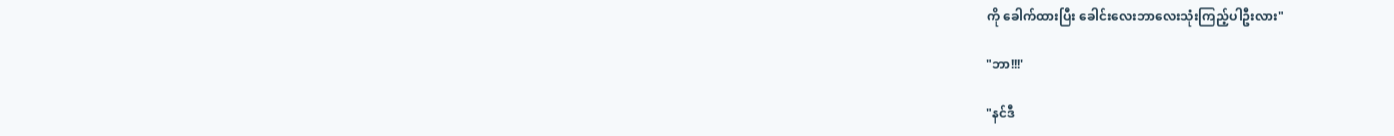ကို ခေါက်ထားပြီး ခေါင်းလေးဘာလေးသုံးကြည့်ပါဦးလား"

"ဘာ!!!'

"နင်ဒီ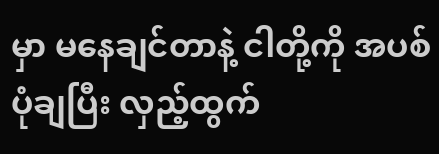မှာ မနေချင်တာနဲ့ ငါတို့ကို အပစ်ပုံချပြီး လှည့်ထွက်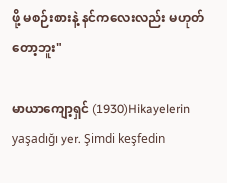ဖို့ မစဉ်းစားနဲ့ နင်ကလေးလည်း မဟုတ်တော့ဘူး"

မာယာကျော့ရှင် (1930)Hikayelerin yaşadığı yer. Şimdi keşfedin